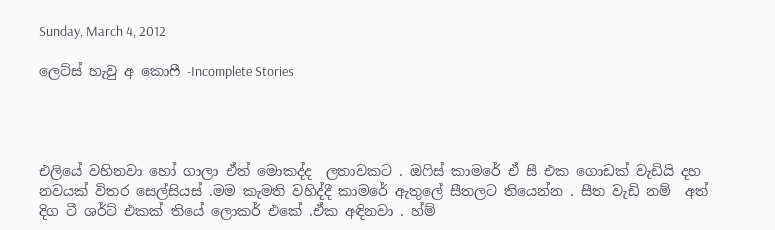Sunday, March 4, 2012

ලෙට්ස් හැවු අ කොෆී -Incomplete Stories




එලියේ වහිනවා හෝ ගාලා ඒත් මොකද්ද  ලතාවකට . ඔෆිස් කාමරේ ඒ සී එක ගොඩක් වැඩියි දහ නවයක් විතර සෙල්සියස් .මම කැමති වහිද්දී කාමරේ ඇතුලේ සීතලට තියෙන්න . සීත වැඩි නම්  අත් දිග ටී ශර්ට් එකක් තියේ ලොකර් එකේ .ඒක අඳිනවා . හ්ම්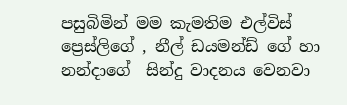පසුබිමින් මම කැමතිම එල්විස් ප්‍රෙස්ලිගේ , නීල් ඩයමන්ඩ් ගේ හා නන්දාගේ  සින්දු වාදනය වෙනවා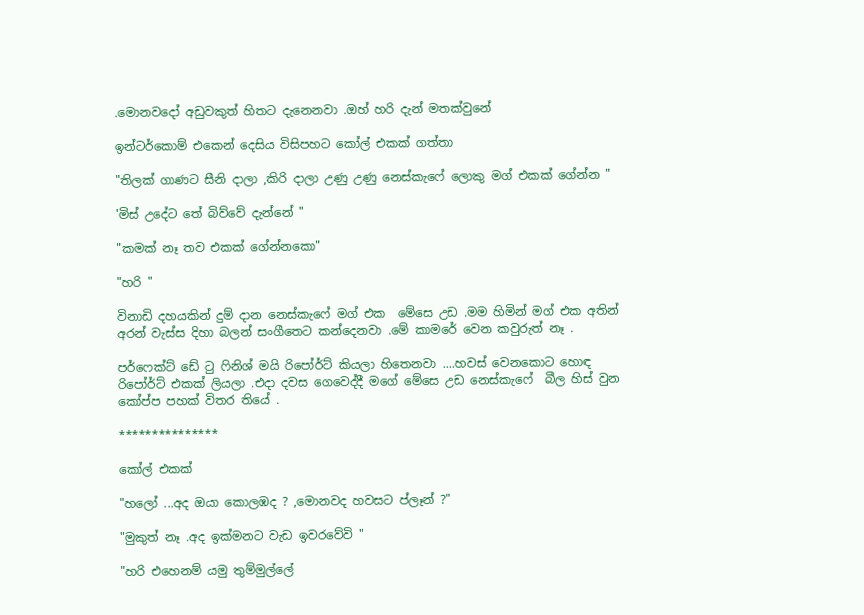.මොනවදෝ අඩුවකුත් හිතට දැනෙනවා .ඔහ් හරි දැන් මතක්වුනේ

ඉන්ටර්කොම් එකෙන් දෙසිය විසිපහට කෝල් එකක් ගත්තා

"තිලක් ගාණට සීනි දාලා ,කිරි දාලා උණු උණු නෙස්කැෆේ ලොකු මග් එකක් ගේන්න "

'මිස් උදේට තේ බිව්වේ දැන්නේ "

"කමක් නෑ තව එකක් ගේන්නකො"

"හරි "

විනාඩි දහයකින් දුම් දාන නෙස්කැෆේ මග් එක  මේසෙ උඩ .මම හිමින් මග් එක අතින් අරන් වැස්ස දිහා බලන් සංගීතෙට කන්දෙනවා .මේ කාමරේ වෙන කවුරුත් නෑ .

පර්ෆෙක්ට් ඩේ ටු ෆිනිශ් මයි රිපෝර්ට් කියලා හිතෙනවා ....හවස් වෙනකොට හොඳ රිපෝර්ට් එකක් ලියලා .එදා දවස ගෙවෙද්දී මගේ මේසෙ උඩ නෙස්කැෆේ  බීල හිස් වුන කෝප්ප පහක් විතර තියේ .

***************

කෝල් එකක්

"හලෝ ...අද ඔයා කොලඹද ? ,මොනවද හවසට ප්ලෑන් ?"

"මුකුත් නෑ .අද ඉක්මනට වැඩ ඉවරවේවි "

"හරි එහෙනම් යමු තුම්මුල්ලේ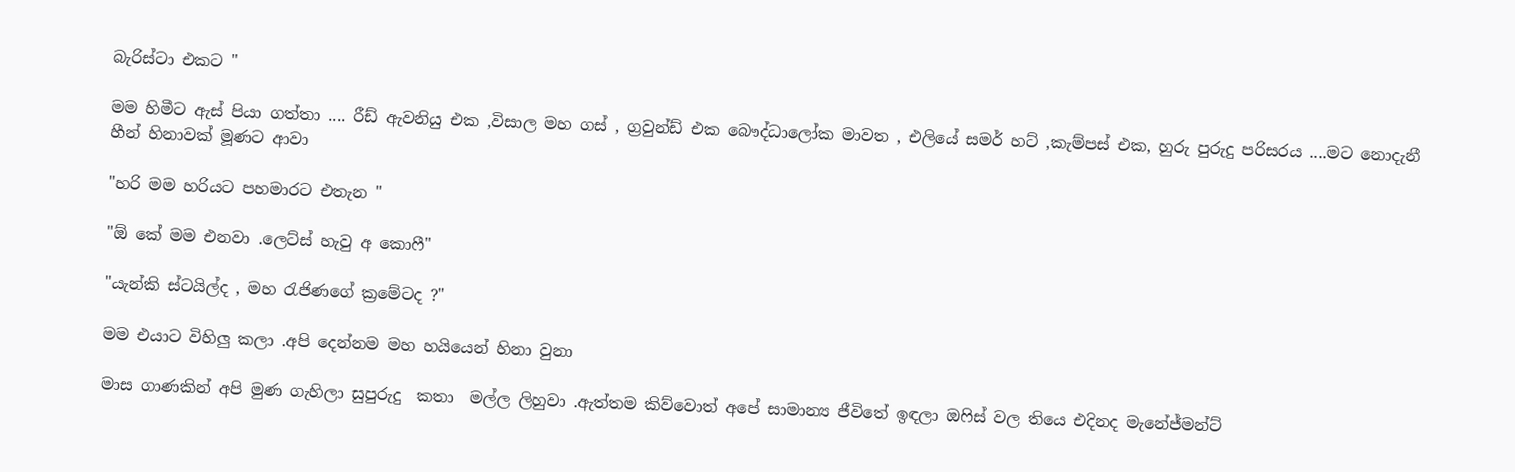බැරිස්ටා එකට "

මම හිමීට ඇස් පියා ගත්තා .... රීඩ් ඇවනියු එක ,විසාල මහ ගස් , ග්‍රවුන්ඩ් එක බෞද්ධාලෝක මාවත , එලියේ සමර් හට් ,කැම්පස් එක, හුරු පුරුදු පරිසරය ....මට නොදැනී හීන් හිනාවක් මූණට ආවා

"හරි මම හරියට පහමාරට එතැන "

"ඕ කේ මම එනවා .ලෙට්ස් හැවු අ කොෆී"

"යැන්කි ස්ටයිල්ද , මහ රැජිණගේ ක්‍රමේටද ?"

මම එයාට විහිලු කලා .අපි දෙන්නම මහ හයියෙන් හිනා වුනා

මාස ගාණකින් අපි මුණ ගැහිලා සුපුරුදු  කතා  මල්ල ලිහුවා .ඇත්තම කිව්වොත් අපේ සාමාන්‍ය ජීවිතේ ඉඳලා ඔෆිස් වල තියෙ එදිනද මැනේජ්මන්ට්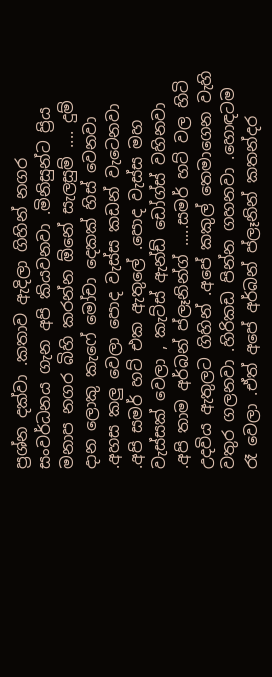ප්‍රශ්න දක්වා .කතාව ඇදිලා ගිහින් නගර සංවර්ධනය ගැන අපි කියවනවා .මිනිසුන්ට ප්‍රිය මනාප නගර බිහි කරන්න ඕනේ සැලසුම් .... දුම් දාන ලොකු කැෆේ මෝචා දෙකක් හිස් වෙනවා .අහස කලු වෙලා පොද වැස්ස කඩන් වැටෙනවා .අපි සමර් හට් එක ඇතුලේ .පොද වැස්ස මහ වැස්සක් වෙලා , කැට්ස් ඇන්ඩ් ඩෝග්ස් වහිනවා .අපි තාම අර්බන් ප්ලෑනින්ග් .....සමර් හට් වල හිටි උදවිය ඇතුලට ගිහින් .අපේ කකුල් තෙමාගෙන වැහි වතුර ගලනවා .හිරිකඩ පින්න ගහනවා .හොඳටම රෑ වෙලා .ඒත් අපේ අර්බන් ප්ලෑනින් කතන්දර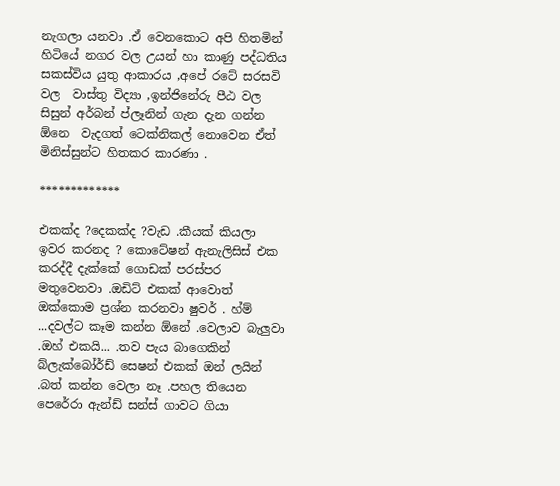නැගලා යනවා .ඒ වෙනකොට අපි හිතමින් හිටියේ නගර වල උයන් හා කාණු පද්ධතිය සකස්විය යුතු ආකාරය ,අපේ රටේ සරසවි වල  වාස්තු විද්‍යා ,ඉන්ජිනේරු පීඨ වල සිසුන් අර්බන් ප්ලෑනින් ගැන දැන ගන්න ඕනෙ  වැදගත් ටෙක්නිකල් නොවෙන ඒත් මිනිස්සුන්ට හිතකර කාරණා .

*************

එකක්ද ?දෙකක්ද ?වැඩ .කීයක් කියලා ඉවර කරනද ? කොටේෂන් ඇනැලිසිස් එක කරද්දී දැක්කේ ගොඩක් පරස්පර මතුවෙනවා .ඔඩිට් එකක් ආවොත් ඔක්කොම ප්‍රශ්න කරනවා ෂුවර් . හ්ම් ...දවල්ට කෑම කන්න ඕනේ .වෙලාව බැලුවා .ඔහ් එකයි... .තව පැය බාගෙකින් බ්ලැක්බෝර්ඩ් සෙෂන් එකක් ඔන් ලයින් .බත් කන්න වෙලා නෑ .පහල තියෙන පෙරේරා ඇන්ඩ් සන්ස් ගාවට ගියා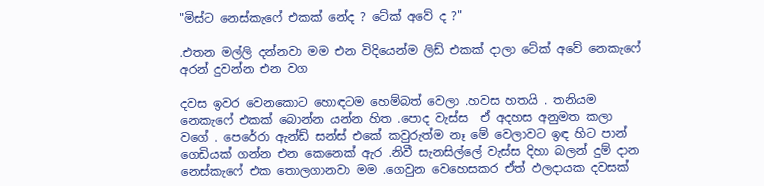"මිස්ට නෙස්කැෆේ එකක් නේද ? ටේක් අවේ ද ?"

.එතන මල්ලි දන්නවා මම එන විදියෙන්ම ලිඩ් එකක් දාලා ටේක් අවේ නෙකැෆේ අරන් දුවන්න එන වග

දවස ඉවර වෙනකොට හොඳටම හෙම්බත් වෙලා .හවස හතයි . තනියම නෙකැෆේ එකක් බොන්න යන්න හිත .පොද වැස්ස  ඒ අදහස අනුමත කලා වගේ . පෙරේරා ඇන්ඩ් සන්ස් එකේ කවුරුත්ම නෑ මේ වෙලාවට ඉඳ හිට පාන් ගෙඩියක් ගන්න එන කෙනෙක් ඇර .නිවී සැනසිල්ලේ වැස්ස දිහා බලන් දුම් දාන නෙස්කැෆේ එක තොලගානවා මම .ගෙවුන වෙහෙසකර ඒත් ඵලදායක දවසක්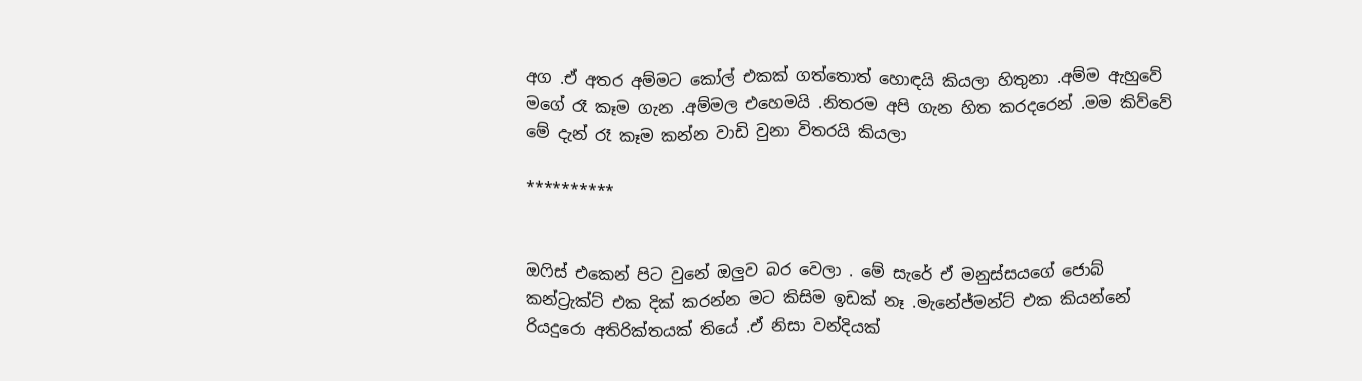අග .ඒ අතර අම්මට කෝල් එකක් ගත්තොත් හොඳයි කියලා හිතුනා .අම්ම ඇහුවේ මගේ රෑ කෑම ගැන .අම්මල එහෙමයි .නිතරම අපි ගැන හිත කරදරෙන් .මම කිව්වේ මේ දැන් රෑ කෑම කන්න වාඩි වුනා විතරයි කියලා

**********


ඔෆිස් එකෙන් පිට වුනේ ඔලුව බර වෙලා . මේ සැරේ ඒ මනුස්සයගේ ජොබ් කන්ට්‍රැක්ට් එක දික් කරන්න මට කිසිම ඉඩක් නෑ .මැනේජ්මන්ට් එක කියන්නේ රියදුරො අතිරික්තයක් තියේ .ඒ නිසා වන්දියක්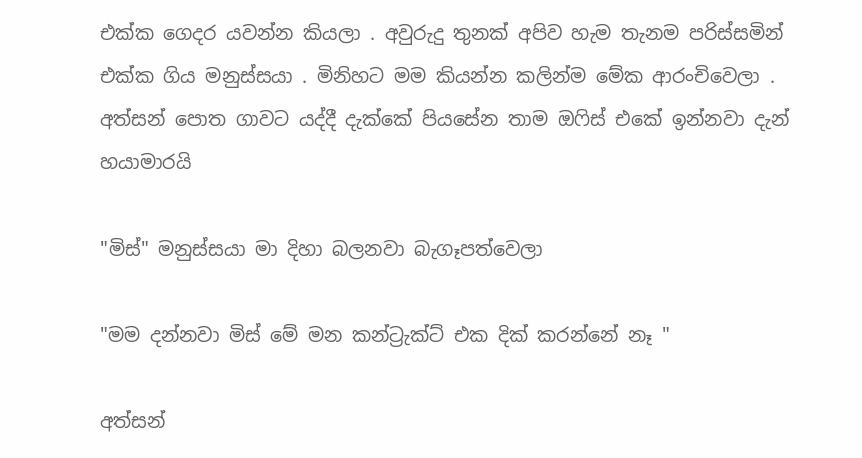එක්ක ගෙදර යවන්න කියලා . අවුරුදු තුනක් අපිව හැම තැනම පරිස්සමින් එක්ක ගිය මනුස්සයා . මිනිහට මම කියන්න කලින්ම මේක ආරංචිවෙලා . අත්සන් පොත ගාවට යද්දී දැක්කේ පියසේන තාම ඔෆිස් එකේ ඉන්නවා දැන් හයාමාරයි

"මිස්" මනුස්සයා මා දිහා බලනවා බැගෑපත්වෙලා

"මම දන්නවා මිස් මේ මන කන්ට්‍රැක්ට් එක දික් කරන්නේ නෑ "

අත්සන්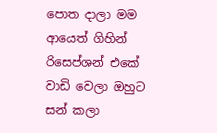පොත දාලා මම ආයෙත් ගිහින් රිසෙප්ශන් එකේ වාඩි වෙලා ඔහුට සන් කලා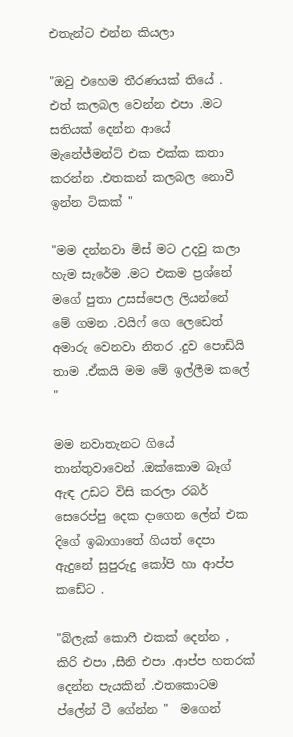එතැන්ට එන්න කියලා

"ඔවු එහෙම තීරණයක් තියේ . එත් කලබල වෙන්න එපා .මට සතියක් දෙන්න ආයේ මැනේජ්මන්ට් එක එක්ක කතා කරන්න .එතකන් කලබල නොවී ඉන්න ටිකක් "

"මම දන්නවා මිස් මට උදවු කලා හැම සැරේම .මට එකම ප්‍රශ්නේ මගේ පුතා උසස්පෙල ලියන්නේ මේ ගමන .වයිෆ් ගෙ ලෙඩෙත් අමාරු වෙනවා නිතර .දුව පොඩියි තාම .ඒකයි මම මේ ඉල්ලීම කලේ "

මම නවාතැනට ගියේ තාන්තුවාවෙන් .ඔක්කොම බෑග්  ඇඳ උඩට විසි කරලා රබර් සෙරෙප්පු දෙක දාගෙන ලේන් එක දිගේ ඉබාගාතේ ගියත් දෙපා  ඇදුනේ සුපුරුදු කෝපි හා ආප්ප කඩේට .

"බ්ලැක් කොෆී එකක් දෙන්න , කිරි එපා ,සීනි එපා .ආප්ප හතරක් දෙන්න පැයකින් .එතකොටම ප්ලේන් ටී ගේන්න "  මගෙන්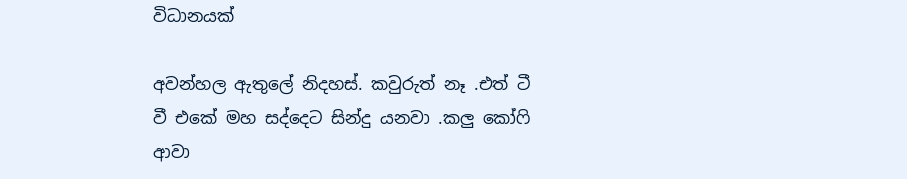විධානයක්

අවන්හල ඇතුලේ නිදහස්. කවුරුත් නෑ .එත් ටී වී එකේ මහ සද්දෙට සින්දු යනවා .කලු කෝෆි ආවා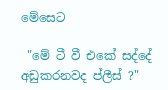මේසෙට

 "මේ ටී වී එකේ සද්දේ අඩුකරනවද ප්ලීස් ?"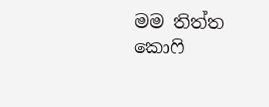මම තිත්ත කොෆි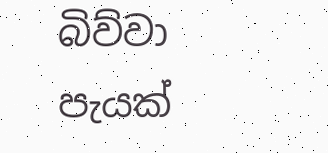බිව්වා පැයක්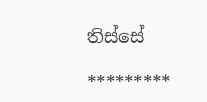තිස්සේ

*********